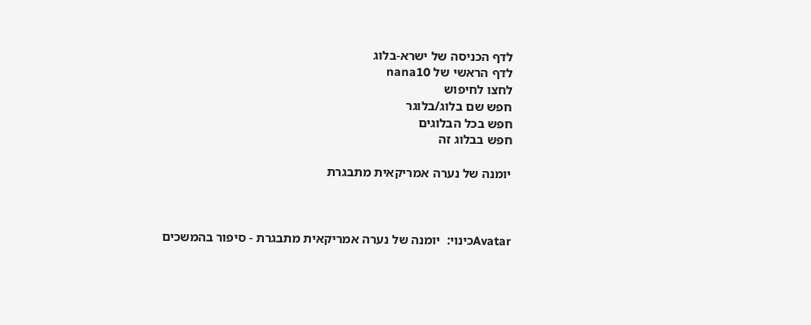לדף הכניסה של ישרא-בלוג
לדף הראשי של nana10
לחצו לחיפוש
חפש שם בלוג/בלוגר
חפש בכל הבלוגים
חפש בבלוג זה

יומנה של נערה אמריקאית מתבגרת



Avatarכינוי:  יומנה של נערה אמריקאית מתבגרת - סיפור בהמשכים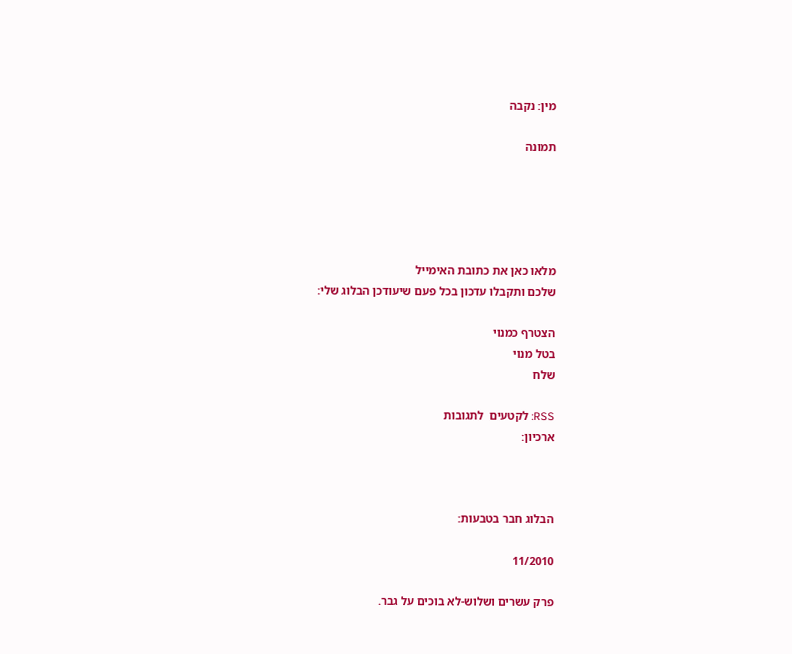מין: נקבה

תמונה





מלאו כאן את כתובת האימייל
שלכם ותקבלו עדכון בכל פעם שיעודכן הבלוג שלי:

הצטרף כמנוי
בטל מנוי
שלח

RSS: לקטעים  לתגובות
ארכיון:



הבלוג חבר בטבעות:

11/2010

פרק עשרים ושלוש-לא בוכים על גבר.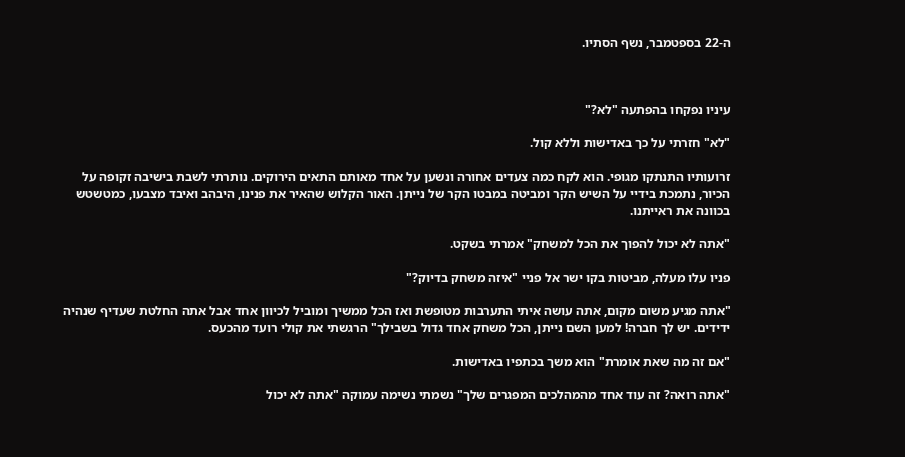ה-22 בספטמבר, נשף הסתיו.



עיניו נפקחו בהפתעה "לא?"

"לא" חזרתי על כך באדישות וללא קול.

זרועותיו התנתקו מגופי. הוא לקח כמה צעדים אחורה ונשען על אחד מאותם התאים הירוקים. נותרתי לשבת בישיבה זקופה על הכיור, נתמכת בידיי על השיש הקר ומביטה במבטו הקר של נייתן. האור הקלוש שהאיר את פנינו, היבהב ואיבד מצבעו, כמטשטש בכוונה את ראייתנו.

"אתה לא יכול להפוך את הכל למשחק" אמרתי בשקט.

פניו עלו מעלה, מביטות בקו ישר אל פניי "איזה משחק בדיוק?"

"אתה מגיע משום מקום, אתה עושה איתי התערבות מטופשת ואז הכל ממשיך ומוביל לכיוון אחד אבל אתה החלטת שעדיף שנהיה ידידים. יש לך חברה! למען השם נייתן, הכל משחק אחד גדול בשבילך" הרגשתי את קולי רועד מהכעס.

"אם זה מה שאת אומרת" הוא משך בכתפיו באדישות.

"אתה רואה? זה עוד אחד מהמהלכים המפגרים שלך" נשמתי נשימה עמוקה "אתה לא יכול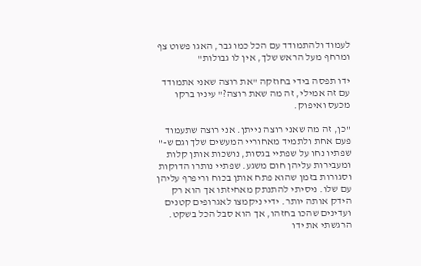לעמוד ולהתמודד עם הכל כמו גבר, האגו פשוט צף ומרחף מעל הראש שלך, אין לו גבולות"

ידו תפסה בידי בחוזקה "את רוצה שאני אתמודד עם זה אמילי, זה מה שאת רוצה?" עיניו ברקו מכעס ואיפוק.

"כן, זה מה שאני רוצה נייתן. אני רוצה שתעמוד פעם אחת ולתמיד מאחוריי המעשים שלך וגם ש-" שפתיו נחו על שפתיי בגסות, נושכות אותן קלות ומעבירות עליהן חום משגע. שפתיי נותרו הדוקות וסגורות בזמן שהוא פתח אותן בכוח וריפרף עליהן עם שלו. ניסיתי להתנתק מאחיזתו אך הוא רק הידק אותה יותר. ידיי ניקמצו לאגרופים קטנים ועדינים שהכו בחזהו, אך הוא סבל הכל בשקט. הרגשתי את ידו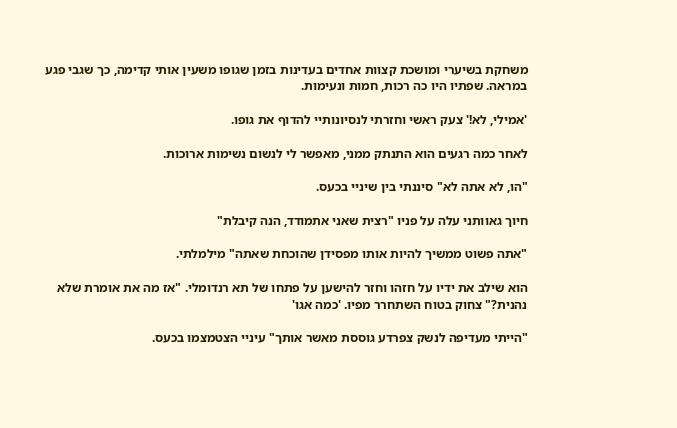משחקת בשיערי ומושכת קצוות אחדים בעדינות בזמן שגופו משעין אותי קדימה, כך שגבי פגע במראה. שפתיו היו כה רכות, חמות ונעימות.

'אמילי, לא!' צעק ראשי וחזרתי לנסיונותיי להדוף את גופו.

לאחר כמה רגעים הוא התנתק ממני, מאפשר לי לנשום נשימות ארוכות.

"הו, לא אתה לא" סיננתי בין שיניי בכעס.

חיוך גאוותני עלה על פניו "רצית שאני אתמודד, הנה קיבלת"

"אתה פשוט ממשיך להיות אותו מפסידן שהוכחת שאתה" מילמלתי.

הוא שילב את ידיו על חזהו וחזר להישען על פתחו של תא רנדומלי. "אז מה את אומרת שלא נהנית?" צחוק בטוח השתחרר מפיו. 'כמה אגו'

"הייתי מעדיפה לנשק צפרדע גוססת מאשר אותך" עיניי הצטמצמו בכעס.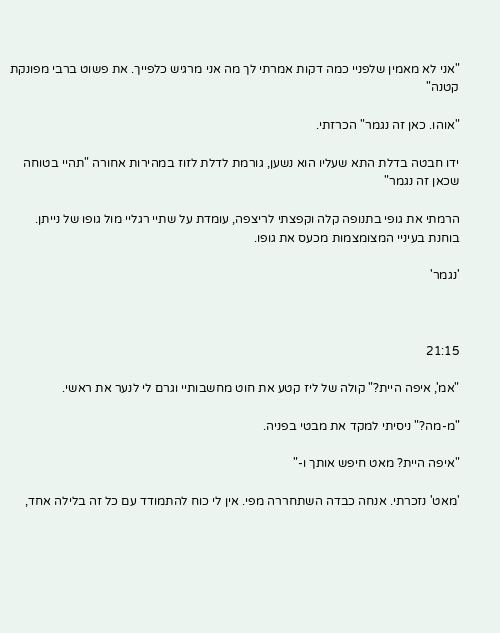"אני לא מאמין שלפניי כמה דקות אמרתי לך מה אני מרגיש כלפייך. את פשוט ברבי מפונקת קטנה"

"אוהו. כאן זה נגמר" הכרזתי.

ידו חבטה בדלת התא שעליו הוא נשען, גורמת לדלת לזוז במהירות אחורה "תהיי בטוחה שכאן זה נגמר"

הרמתי את גופי בתנופה קלה וקפצתי לריצפה, עומדת על שתיי רגליי מול גופו של נייתן. בוחנת בעיניי המצומצמות מכעס את גופו.

'נגמר'



21:15

"אמ', איפה היית?" קולה של ליז קטע את חוט מחשבותיי וגרם לי לנער את ראשי.

"מ-מה?" ניסיתי למקד את מבטי בפניה.

"איפה היית? מאט חיפש אותך ו-"

'מאט' נזכרתי. אנחה כבדה השתחררה מפי. אין לי כוח להתמודד עם כל זה בלילה אחד,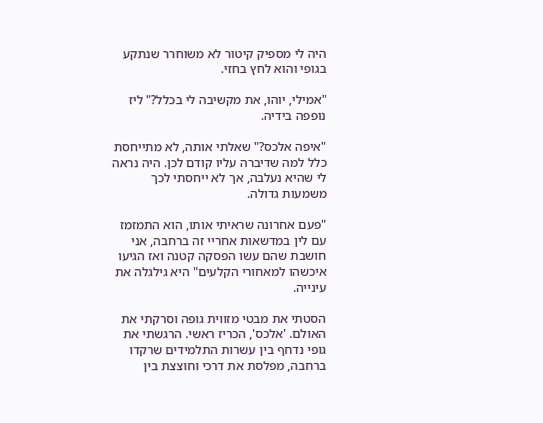היה לי מספיק קיטור לא משוחרר שנתקע בגופי והוא לחץ בחזי.

"אמילי, יוהו, את מקשיבה לי בכלל?" ליז נופפה בידיה.

"איפה אלכס?" שאלתי אותה, לא מתייחסת כלל למה שדיברה עליו קודם לכן. היה נראה לי שהיא נעלבה, אך לא ייחסתי לכך משמעות גדולה.

"פעם אחרונה שראיתי אותו, הוא התמזמז עם לין במדשאות אחריי זה ברחבה, אני חושבת שהם עשו הפסקה קטנה ואז הגיעו איכשהו למאחורי הקלעים" היא גילגלה את עינייה.

הסטתי את מבטי מזווית גופה וסרקתי את האולם. 'אלכס', הכריז ראשי. הרגשתי את גופי נדחף בין עשרות התלמידים שרקדו ברחבה, מפלסת את דרכי וחוצצת בין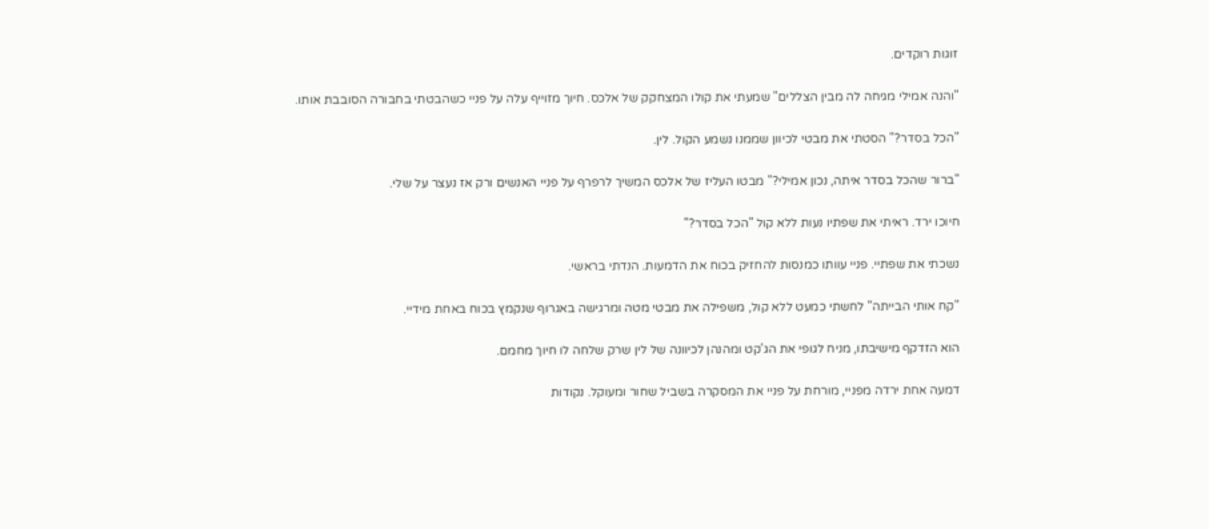זוגות רוקדים.

"והנה אמילי מגיחה לה מבין הצללים" שמעתי את קולו המצחקק של אלכס. חיוך מזוייף עלה על פניי כשהבטתי בחבורה הסובבת אותו.

"הכל בסדר?" הסטתי את מבטי לכיוון שממנו נשמע הקול. לין.

"ברור שהכל בסדר איתה, נכון אמילי?" מבטו העליז של אלכס המשיך לרפרף על פניי האנשים ורק אז נעצר על שלי.

חיוכו ירד. ראיתי את שפתיו נעות ללא קול "הכל בסדר?"

נשכתי את שפתיי. פניי עוותו כמנסות להחזיק בכוח את הדמעות. הנדתי בראשי.

"קח אותי הבייתה" לחשתי כמעט ללא קול, משפילה את מבטי מטה ומרגישה באגרוף שנקמץ בכוח באחת מידיי.

הוא הזדקף מישיבתו, מניח לגופי את הג'קט ומהנהן לכיוונה של לין שרק שלחה לו חיוך מחמם.

דמעה אחת ירדה מפניי, מורחת על פניי את המסקרה בשביל שחור ומעוקל. נקודות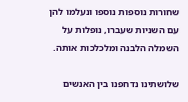שחורות נוספות נוספו ונעלמו להן עם השניות שעברו, נופלות על השמלה הלבנה ומלכלכות אותה.

שלושתינו נדחפנו בין האנשים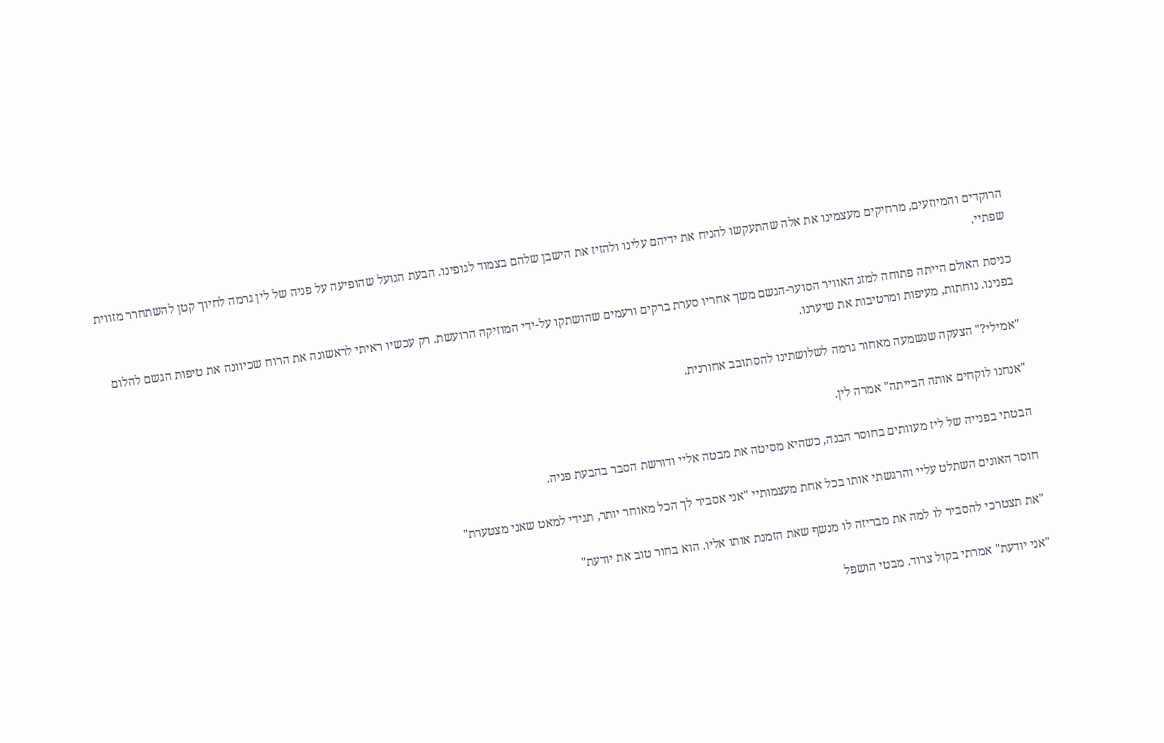הרוקדים והמיוזעים, מרחיקים מעצמינו את אלה שהתעקשו להניח את ידיהם עלינו ולהזיז את הישבן שלהם בצמוד לגופינו. הבעת הגועל שהופיעה על פניה של לין גרמה לחיוך קטן להשתחרר מזווית שפתיי.

כניסת האולם הייתה פתוחה למזג האוויר הסוער-הגשם משך אחריו סערת ברקים ורעמים שהושתקו על-ידי המוזיקה הרועשת. רק עכשיו ראיתי לראשונה את הרוח שכיוונה את טיפות הגשם להלום בפנינו. נוחתות, מעיפות ומרטיבות את שיערנו.

"אמילי?" הצעקה שנשמעה מאחור גרמה לשלושתינו להסתובב אחורנית.

"אנחנו לוקחים אותה הבייתה" אמרה לין.

הבטתי בפנייה של ליז מעוותים בחוסר הבנה, כשהיא מסיטה את מבטה אליי ודורשת הסבר בהבעת פניה.

חוסר האונים השתלט עליי והרגשתי אותו בכל אחת מעצמותיי "אני אסביר לך הכל מאוחר יותר, תגידי למאט שאני מצטערת"

"את תצטרכי להסביר לו למה את מבריזה לו מנשף שאת הזמנת אותו אליו. הוא בחור טוב את יודעת"

"אני יודעת" אמרתי בקול צרוד. מבטי הושפל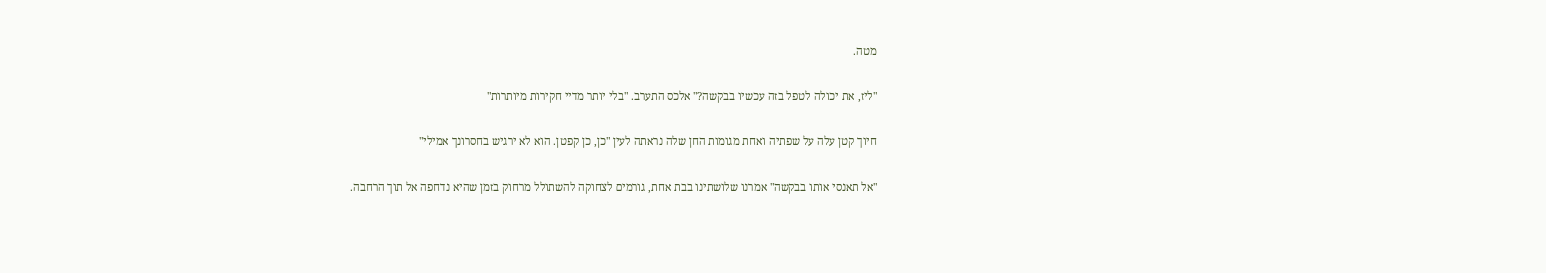מטה.

"ליז, את יכולה לטפל בזה עכשיו בבקשה?" אלכס התערב. "בלי יותר מדיי חקירות מיותרות"

חיוך קטן עלה על שפתיה ואחת מגומות החן שלה נראתה לעין "כן, כן קפטן. הוא לא ירגיש בחסרונך אמילי"

"אל תאנסי אותו בבקשה" אמרנו שלושתינו בבת אחת, גורמים לצחוקה להשתולל מרחוק בזמן שהיא נדחפה אל תוך הרחבה.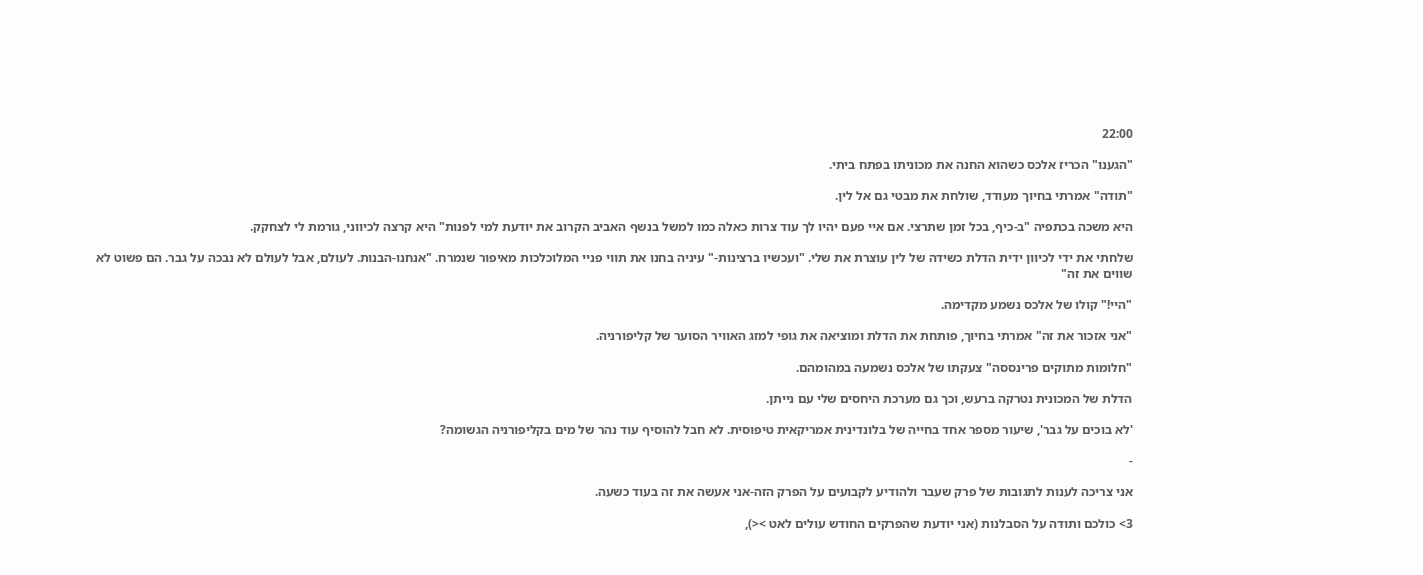22:00

"הגענו" הכריז אלכס כשהוא החנה את מכוניתו בפתח ביתי.

"תודה" אמרתי בחיוך מעודד, שולחת את מבטי גם אל לין.

היא משכה בכתפיה "ב-כיף, בכל זמן שתרצי. אם איי פעם יהיו לך עוד צרות כאלה כמו למשל בנשף האביב הקרוב את יודעת למי לפנות" היא קרצה לכיווני, גורמת לי לצחקק.

שלחתי את ידי לכיוון ידית הדלת כשידה של לין עוצרת את שלי. "ועכשיו ברצינות-" עיניה בחנו את תווי פניי המלוכלכות מאיפור שנמרח. "אנחנו-הבנות. לעולם, אבל לעולם לא נבכה על גבר. הם פשוט לא שווים את זה"

"היי!" קולו של אלכס נשמע מקדימה.

"אני אזכור את זה" אמרתי בחיוך, פותחת את הדלת ומוציאה את גופי למזג האוויר הסוער של קליפורניה.

"חלומות מתוקים פרינססה" צעקתו של אלכס נשמעה במהומהם.

הדלת של המכונית נטרקה ברעש, וכך גם מערכת היחסים שלי עם נייתן.

'לא בוכים על גבר', שיעור מספר אחד בחייה של בלונדינית אמריקאית טיפוסית. לא חבל להוסיף עוד נהר של מים בקליפורניה הגשומה?

-

אני צריכה לענות לתגובות של פרק שעבר ולהודיע לקבועים על הפרק הזה-אני אעשה את זה בעוד כשעה.

3> כולכם ותודה על הסבלנות (אני יודעת שהפרקים החודש עולים לאט ><),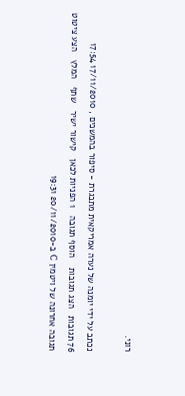רוני.

נכתב על ידי יומנה של נערה אמריקאית מתבגרת - סיפור בהמשכים , 17/11/2010 17:54
76 תגובות   הצג תגובות    הוסף תגובה   1 הפניות לכאן   קישור ישיר   שתף   המלץ   הצע ציטוט
תגובה אחרונה של ויטמין C ב-20/11/2010 19:31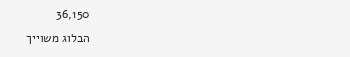36,150
הבלוג משוייך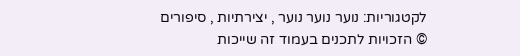לקטגוריות: נוער נוער נוער , יצירתיות , סיפורים
© הזכויות לתכנים בעמוד זה שייכות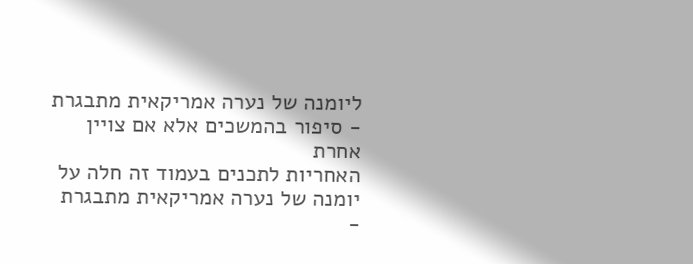ליומנה של נערה אמריקאית מתבגרת - סיפור בהמשכים אלא אם צויין אחרת
האחריות לתכנים בעמוד זה חלה על יומנה של נערה אמריקאית מתבגרת -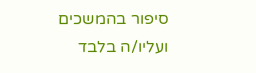סיפור בהמשכים ועליו/ה בלבד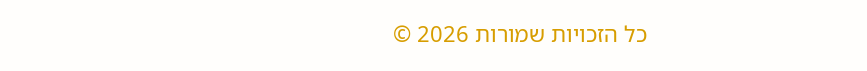כל הזכויות שמורות 2026 ©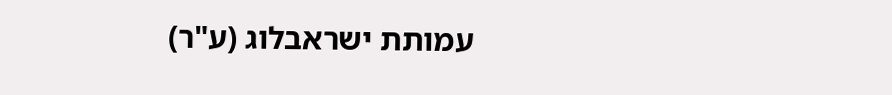עמותת ישראבלוג (ע"ר)